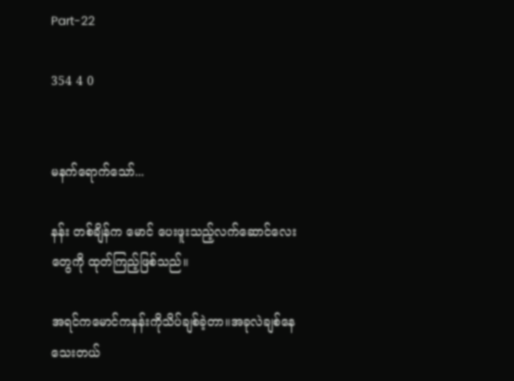Part-22

354 4 0


မနက်ရောက်သော်...

နန်း တစ်ချိန်က မောင် ပေးဖူးသည့်လက်ဆောင်လေးတွေကို ထုတ်ကြည့်ဖြစ်သည်။

အရင်ကမောင်ကနန်းကိုသိပ်ချစ်ခဲ့တာ။အခုလဲချစ်နေသေးတယ်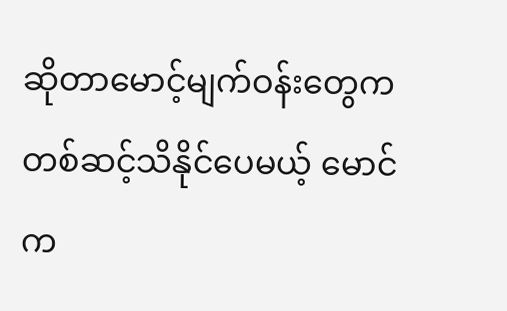ဆိုတာမောင့်မျက်ဝန်းတွေကတစ်ဆင့်သိနိုင်ပေမယ့် မောင်က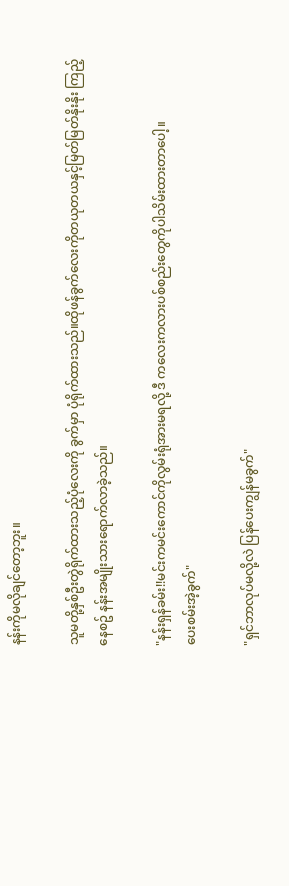နန်းကိုမလိုချင်တော့ဘူး။

သူမတို့နှစ်ဦးတွဲရိုက်ထားသည့်ပုံလေးကို ခွက်မှာ ပုံရိုက်ထားသည်။ထိုဖန်ခွက်လေးကိုတယုတယနှင့်မြတ်မြတ်နိုးနိုး ကြည့်နေစဥ် နန်းအမျိုးသားရောက်လာခဲ့သည်။

"နန်းရှန်ခမ်း!!မင်းကမင်းကောင်ကိုလွမ်းရုံအားမရလို့ ဒီ ကလေးကလားပစ်စည်းတွေကိုပါသိမ်းထားတာပေါ့။
ပေးစမ်းအဲ့ခွက်"

"ရှင်ဘာလုပ်မလို့လဲ ပြန်ပေးကျွန်မခွက်"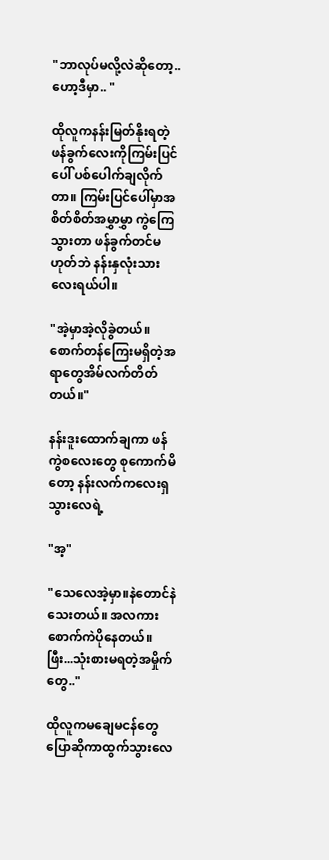"ဘာလုပ်မလို့လဲဆိုတော့..ဟော့ဒီမှာ.. "

ထိုလူကနန်းမြတ်နိုးရတဲ့ဖန်ခွက်လေးကိုကြမ်းပြင်ပေါ် ပစ်ပေါက်ချလိုက်တာ။ ကြမ်းပြင်ပေါ်မှာအစိတ်စိတ်အမွှာမွှာ ကွဲကြေသွားတာ ဖန်ခွက်တင်မဟုတ်ဘဲ နန်းနှလုံးသားလေးရယ်ပါ။

"အဲ့မှာအဲ့လိုခွဲတယ်။စောက်တန်ကြေးမရှိတဲ့အရာတွေအိမ်လက်တိတ်တယ်။"

နန်းဒူးထောက်ချကာ ဖန်ကွဲစလေးတွေ စုကောက်မိတော့ နန်းလက်ကလေးရှသွားလေရဲ့

"အ့"

"သေလေအဲ့မှာ။နဲတောင်နဲသေးတယ်။ အလကား စောက်ကဲပိုနေတယ်။ ဖြီး...သုံးစားမရတဲ့အမှိုက်တွေ.."

ထိုလူကမချေမငန်တွေပြောဆိုကာထွက်သွားလေ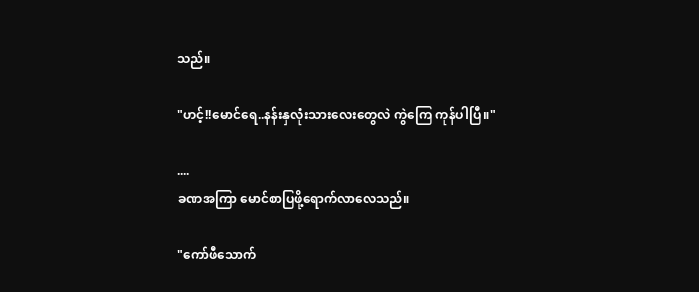သည်။

"ဟင့်!!မောင်ရေ..နန်းနှလုံးသားလေးတွေလဲ ကွဲကြေ ကုန်ပါပြီ။"

....
ခဏအကြာ မောင်စာပြဖို့ရောက်လာလေသည်။

"ကော်ဖီသောက်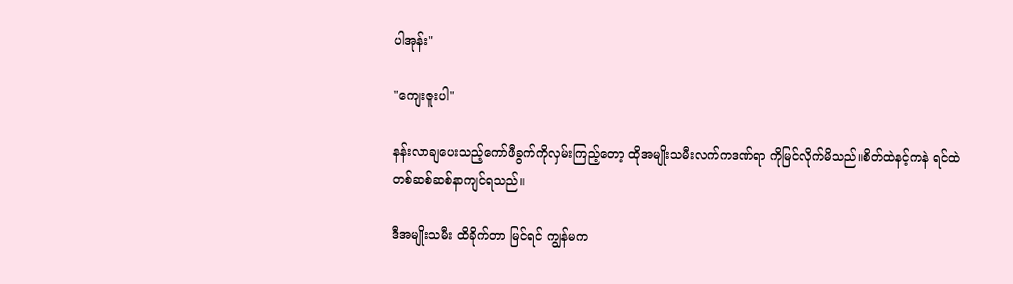ပါအုန်း"

"ကျေးဇူးပါ"

နန်းလာချပေးသည့်ကော်ဖီခွက်ကိုလှမ်းကြည့်တော့ ထိုအမျိုးသမီးလက်ကဒဏ်ရာ ကိုမြင်လိုက်မိသည်။စိတ်ထဲနင့်ကနဲ ရင်ထဲတစ်ဆစ်ဆစ်နာကျင်ရသည်။

ဒီအမျိုးသမီး ထိခိုက်တာ မြင်ရင် ကျွန်မက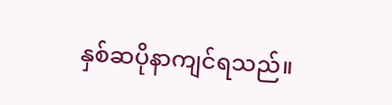နှစ်ဆပိုနာကျင်ရသည်။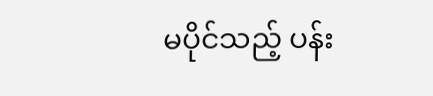မပိုင်သည့် ပန်း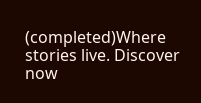(completed)Where stories live. Discover now